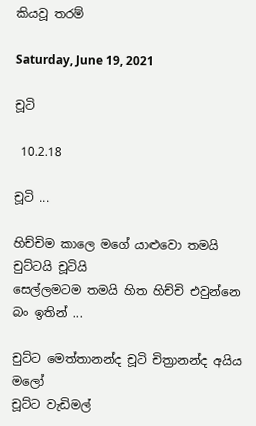කියවූ තරම්

Saturday, June 19, 2021

චූටි

 10.2.18

චූටි ...

හිච්චිම කාලෙ මගේ යාළුවො තමයි චුට්ටයි චූටියි
සෙල්ලමටම තමයි හිත හිච්චි එවුන්නෙ බං ඉතින් ...

චුට්ට මෙත්තානන්ද චූටි චිත්‍රානන්ද අයිය මලෝ
චූට්ට වැඩිමල්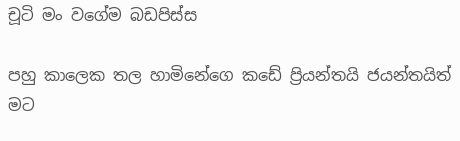චූටි මං වගේම බඩපිස්ස

පහු කාලෙක තල හාමිනේගෙ කඩේ ප්‍රියන්තයි ජයන්තයිත් මට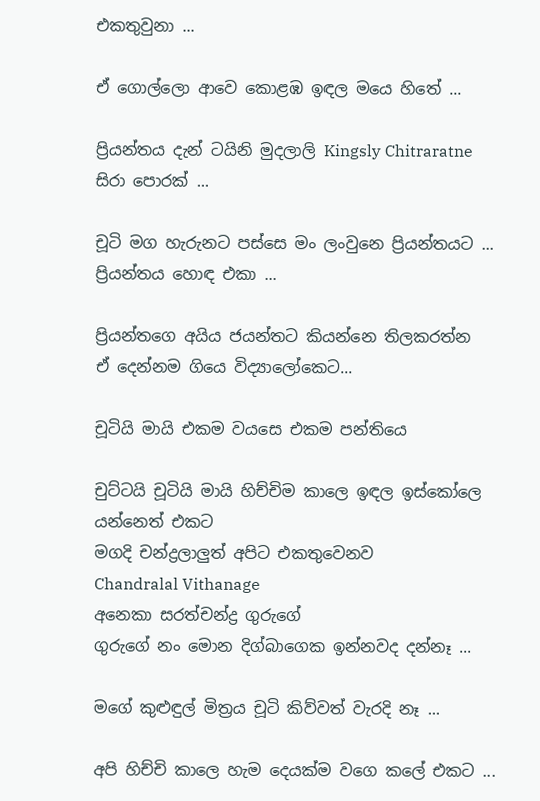එකතුවුනා ...

ඒ ගොල්ලො ආවෙ කොළඹ ඉඳල මයෙ හිතේ ...

ප්‍රියන්තය දැන් ටයිනි මුදලාලි Kingsly Chitraratne සිරා පොරක් ...

චූටි මග හැරුනට පස්සෙ මං ලංවුනෙ ප්‍රියන්තයට ...
ප්‍රියන්තය හොඳ එකා ...

ප්‍රියන්තගෙ අයිය ජයන්තට කියන්නෙ තිලකරත්න
ඒ දෙන්නම ගියෙ විද්‍යාලෝකෙට...

චූටියි මායි එකම වයසෙ එකම පන්තියෙ

චුට්ටයි චූටියි මායි හිච්චිම කාලෙ ඉඳල ඉස්කෝලෙ යන්නෙත් එකට
මගදි චන්ද්‍රලාලුත් අපිට එකතුවෙනව
Chandralal Vithanage
අනෙකා සරත්චන්ද්‍ර ගුරුගේ
ගුරුගේ නං මොන දිග්බාගෙක ඉන්නවද දන්නෑ ...

මගේ කුළුඳුල් මිත්‍රය චූටි කිව්වත් වැරදි නෑ ...

අපි හිච්චි කාලෙ හැම දෙයක්ම වගෙ කලේ එකට ...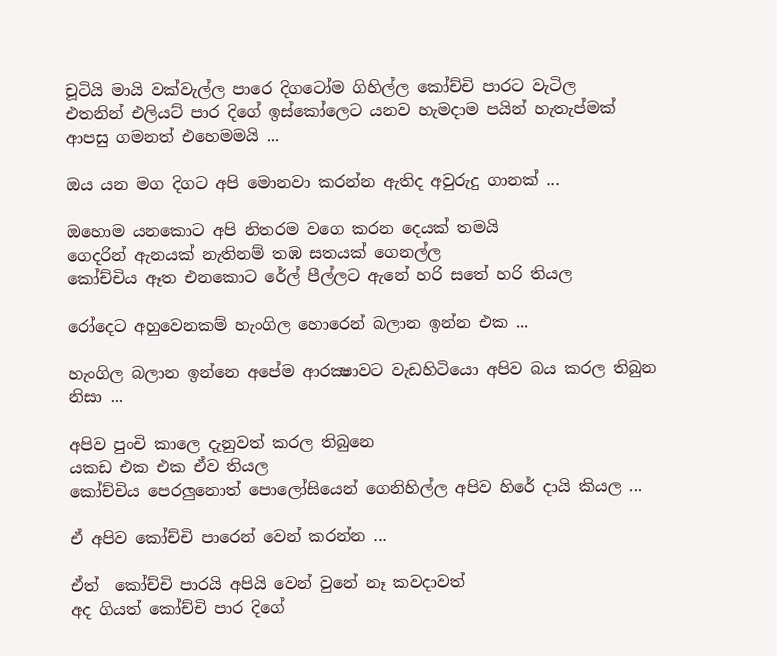චූටියි මායි වක්වැල්ල පාරෙ දිගටෝම ගිහිල්ල කෝච්චි පාරට වැටිල
එතනින් එලියට් පාර දිගේ ඉස්කෝලෙට යනව හැමදාම පයින් හැතැප්මක්
ආපසු ගමනත් එහෙමමයි ...

ඔය යන මග දිගට අපි මොනවා කරන්න ඇතිද අවුරුදු ගානක් ...

ඔහොම යනකොට අපි නිතරම වගෙ කරන දෙයක් තමයි
ගෙදරින් ඇනයක් නැතිනම් තඹ සතයක් ගෙනල්ල
කෝච්චිය ඈත එනකොට රේල් පීල්ලට ඇනේ හරි සතේ හරි තියල

රෝදෙට අහුවෙනකම් හැංගිල හොරෙන් බලාන ඉන්න එක ...

හැංගිල බලාන ඉන්නෙ අපේම ආරක්‍ෂාවට වැඩහිටියො අපිව බය කරල තිබුන නිසා ...

අපිව පුංචි කාලෙ දැනුවත් කරල තිබුනෙ
යකඩ එක එක ඒව තියල
කෝච්චිය පෙරලුනොත් පොලෝසියෙන් ගෙනිහිල්ල අපිව හිරේ දායි කියල ...

ඒ අපිව කෝච්චි පාරෙන් වෙන් කරන්න ...

ඒත්  කෝච්චි පාරයි අපියි වෙන් වුනේ නෑ කවදාවත්
අද ගියත් කෝච්චි පාර දිගේ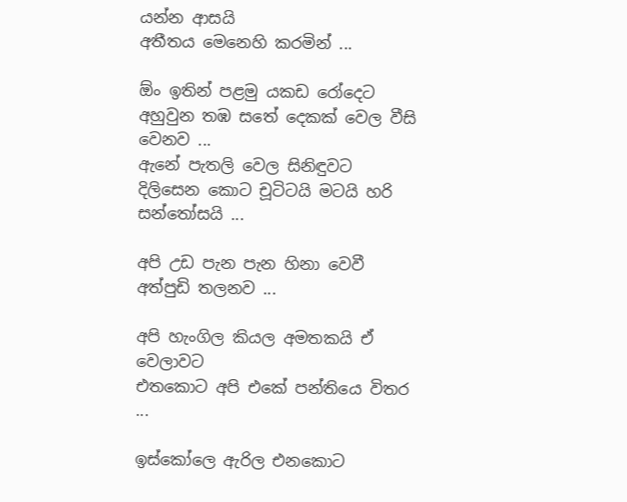යන්න ආසයි
අතීතය මෙනෙහි කරමින් ...

ඕං ඉතින් පළමු යකඩ රෝදෙට අහුවුන තඹ සතේ දෙකක් වෙල වීසි වෙනව ...
ඇනේ පැතලි වෙල සිනිඳුවට දිලිසෙන කොට චූටිටයි මටයි හරි සන්තෝසයි ...

අපි උඩ පැන පැන හිනා වෙවී අත්පුඩි තලනව ...

අපි හැංගිල කියල අමතකයි ඒ වෙලාවට
එතකොට අපි එකේ පන්තියෙ විතර ...

ඉස්කෝ‍ලෙ ඇරිල එනකොට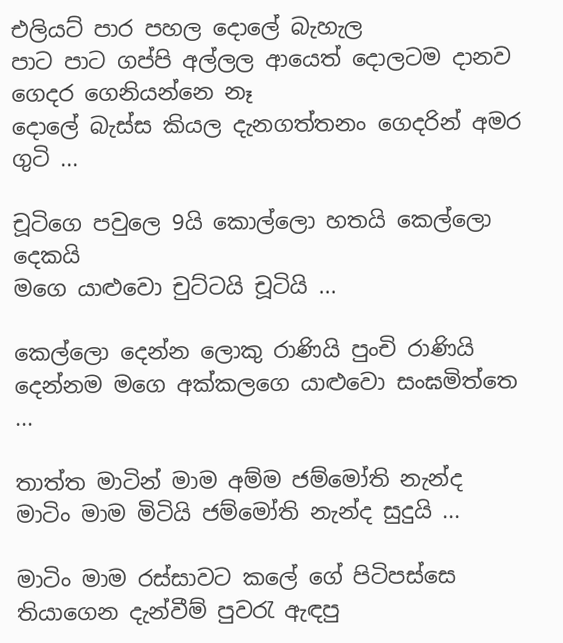එලියට් පාර පහල දොලේ බැහැල
පාට පාට ගප්පි අල්ලල ආයෙත් දොලටම දානව ගෙදර ගෙනියන්නෙ නෑ
දොලේ බැස්ස කියල දැනගත්තනං ගෙදරින් අමර ගුටි ...

චූටිගෙ පවුලෙ 9යි කොල්ලො හතයි කෙල්ලො දෙකයි
මගෙ යාළුවො චුට්ටයි චූටියි ...

කෙල්ලො දෙන්න ලොකු රාණියි පුංචි රාණියි
දෙන්නම මගෙ අක්කලගෙ යාළුවො සංඝමිත්තෙ ...

තාත්ත මාටින් මාම අම්ම ජම්මෝති නැන්ද
මාටිං මාම මිටියි ජම්මෝති නැන්ද සුදුයි ...

මාටිං මාම රස්සාවට කලේ ගේ පිටිපස්සෙ තියාගෙන දැන්වීම් පුවරැ ඇඳපු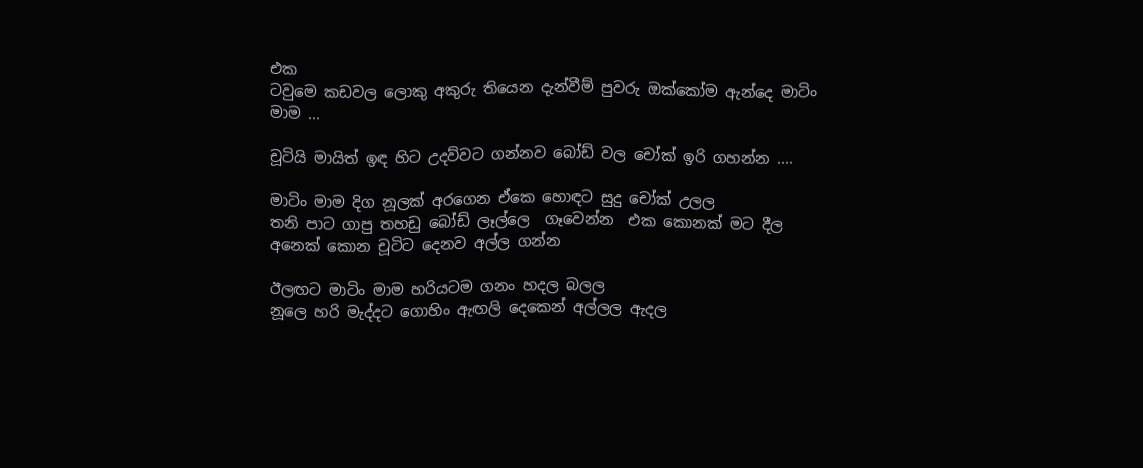එක
ටවුමෙ කඩවල ලොකු අකුරු තියෙන දැන්වීම් පුවරු ඔක්කෝම ඇන්දෙ මාටිං මාම ...

චූටියි මායිත් ඉඳ හිට උදව්වට ගන්නව බෝඩ්‍ වල චෝක් ඉරි ගහන්න ....

මාටිං මාම දිග නූලක් අරගෙන ඒකෙ හොඳට සුදු චෝක් උලල
තනි පාට ගාපු තහඩු බෝඩ් ලෑල්ලෙ  ගෑවෙන්න  එක කොනක් මට දීල
අනෙක් කොන චූටිට දෙනව අල්ල ගන්න

ඊලඟට මාටිං මාම හරියටම ගනං හදල බලල
නූලෙ හරි මැද්දට ගොහිං ඇඟලි දෙකෙන් අල්ලල ඇදල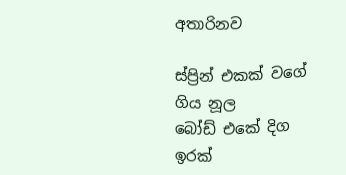අතාරිනව

ස්ප්‍රින් එකක් වගේ ගිය නූල
බෝඩ් එකේ දිග ඉරක්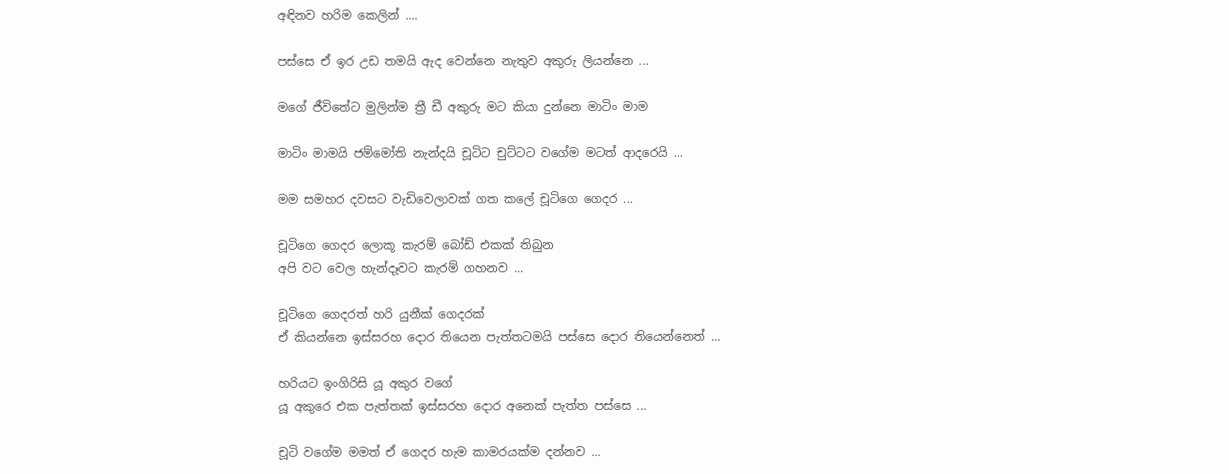අඳිනව හරිම කෙලින් ....

පස්සෙ ඒ ඉර උඩ තමයි ඇද වෙන්නෙ නැතුව අකුරු ලියන්නෙ ...

මගේ ජීවිතේට මුලින්ම ත්‍රී ඩී අකුරු මට කියා දුන්නෙ මාටිං මාම

මාටිං මාමයි ජම්මෝති නැන්දයි චූටිට චුට්ටට වගේම මටත් ආදරෙයි ...

මම සමහර දවසට වැඩිවෙලාවක් ගත කලේ චූටිගෙ ගෙදර ...

චූටිගෙ ගෙදර ලොකූ කැරම් බෝඩ් එකක් තිබුන
අපි වට වෙල හැන්දෑවට කැරම් ගහනව ...

චූටිගෙ ගෙදරත් හරි යුනීක් ගෙදරක්
ඒ කියන්නෙ ඉස්සරහ දොර තියෙන පැත්තටමයි පස්සෙ දොර තියෙන්නෙත් ...

හරියට ඉංගිරිසි යූ අකුර වගේ
යූ අකුරෙ එක පැත්තක්‍ ඉස්සරහ දොර අනෙක් පැත්‍ත පස්‍සෙ ...

චූටි වගේම මමත් ඒ ගෙදර හැම කාමරයක්ම දන්නව ...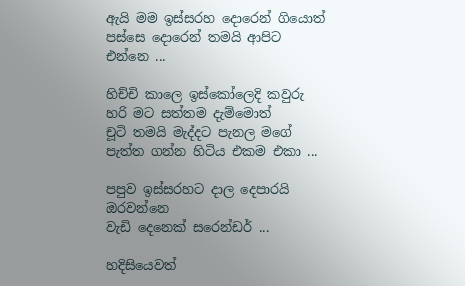ඇයි මම ඉස්සරහ දොරෙන් ගියොත් පස්සෙ දොරෙන් තමයි ආපිට එන්නෙ ...

හිච්චි කාලෙ ඉස්කෝලෙදි කවුරු හරි මට සත්තම දැම්මොත්
චූටි තමයි මැද්දට පැනල මගේ පැත්ත ගන්න හිටිය එකම එකා ...

පපුව ඉස්සරහට දාල දෙපාරයි ඔරවන්නෙ
වැඩි දෙනෙක් සරෙන්‍ඩර් ...

හදිසියෙවත්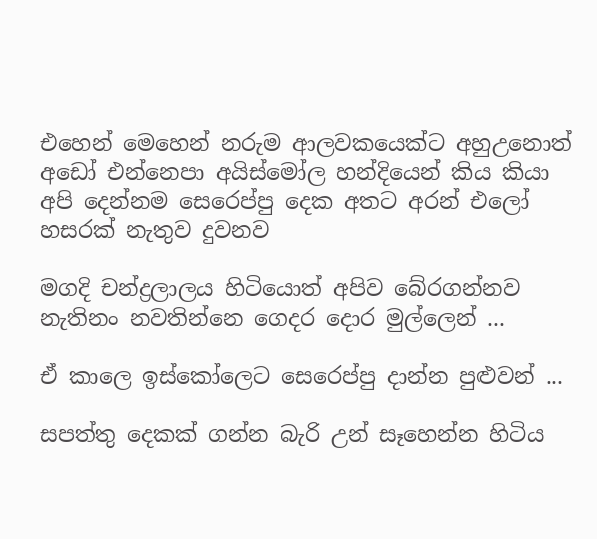එහෙන් මෙහෙන් නරුම ආලවකයෙක්ට අහුඋනොත්
අඩෝ එන්නෙපා අයිස්මෝල හන්දියෙන් කිය කියා
අපි දෙන්නම සෙරෙප්පු දෙක අතට අරන්‍ එලෝ හසරක් නැතුව දුවනව

මගදි චන්ද්‍රලාලය හිටියොත් අපිව බේරගන්නව
නැතිනං නවතින්නෙ ගෙදර දොර මුල්ලෙන් ...

ඒ කාලෙ ඉස්කෝලෙට සෙරෙප්පු දාන්න පුළුවන් ...

සපත්තු දෙකක් ගන්න බැරි උන් සෑහෙන්න හිටිය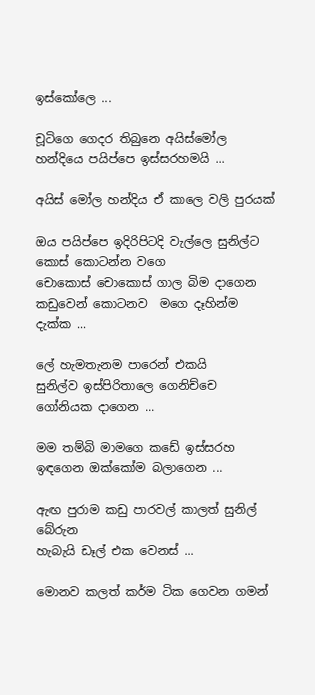ඉස්කෝලෙ ...

චූටිගෙ ගෙදර තිබුනෙ අයිස්මෝල හන්දියෙ පයිප්‍පෙ ඉස්‍සරහමයි ...

අයිස් මෝල හන්දිය ඒ කාලෙ වලි පුරයක්

ඔය පයිප්පෙ ඉදිරිපිටදි වැල්ලෙ සුනිල්ට
කොස් කොටන්‍න වගෙ
චොකොස් චොකොස් ගාල බිම දාගෙන කඩුවෙන් කොටනව  මගෙ දෑහින්ම දැක්ක ...

ලේ හැමතැනම පාරෙන් එකයි
සුනිල්ව ඉස්පිරිතාලෙ ගෙනිච්චෙ ගෝනියක දාගෙන ...

මම තම්බි මාමගෙ කඩේ ඉස්සරහ ඉඳගෙන ඔක්කෝම බලාගෙන ...

ඇඟ පුරාම කඩු පාරවල් කාලත් සුනිල් බේරුන
හැබැයි ඩෑල් එක වෙනස් ...

මොනව කලත් කර්ම ටික ගෙවන ගමන්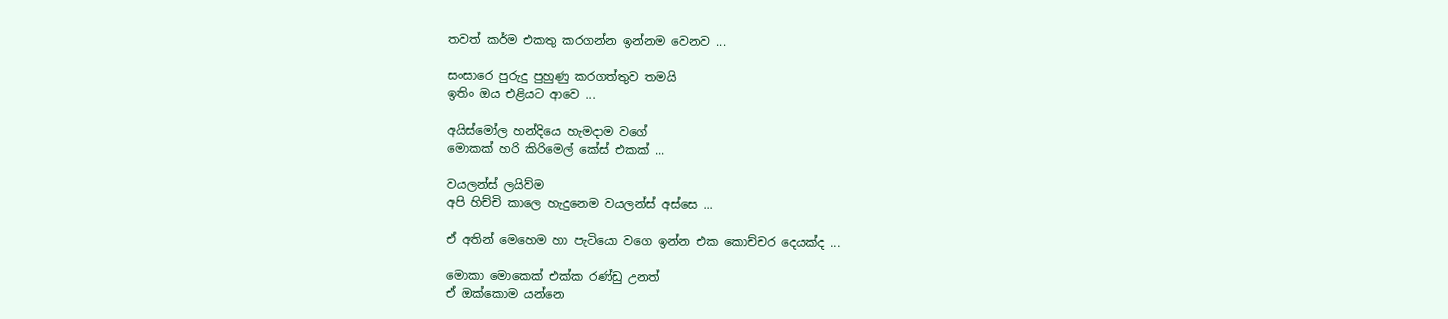තවත් කර්ම එකතු කරගන්න ඉන්නම වෙනව ...

සංසාරෙ පුරුදු පුහුණු කරගත්තුව තමයි
ඉතිං ඔය එළියට ආවෙ ...

අයිස්මෝල හන්දියෙ හැමදාම වගේ
මොකක් හරි කිරිමෙල් කේස් එකක් ...

වයලන්ස් ලයිව්ම
අපි හිච්චි කාලෙ හැදුනෙම වයලන්ස් අස්සෙ ...

ඒ අතින් මෙහෙම හා පැටියො වගෙ ඉන්න එක කොච්චර දෙයක්ද ...

මොකා මොකෙක් එක්ක රණ්ඩු උනත්
ඒ ඔක්කොම යන්නෙ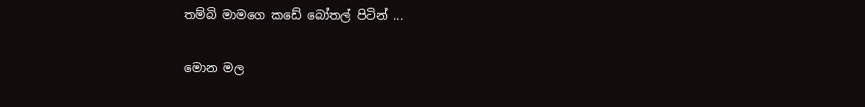තම්බි මාමගෙ කඩේ බෝතල් පිටින් ...

මොන මල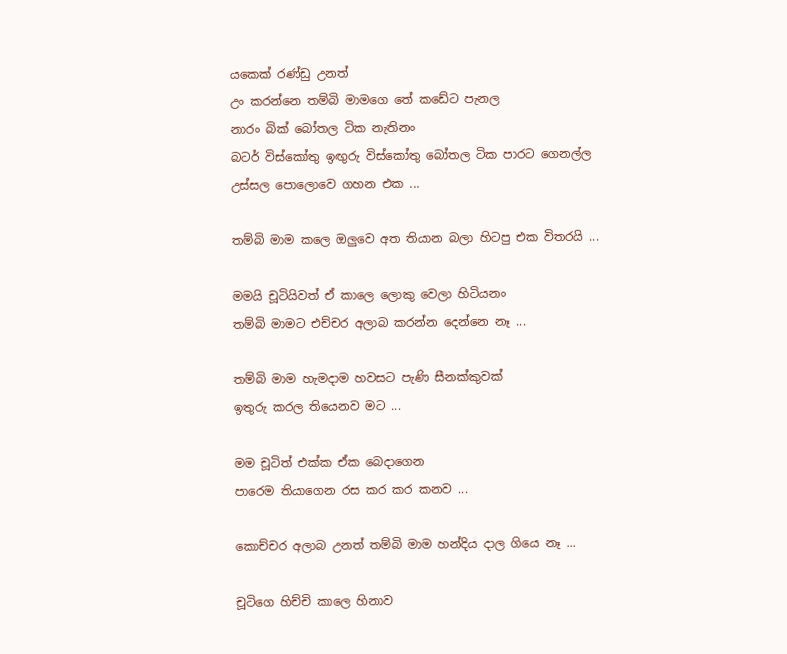යකෙක් රණ්ඩු උනත්
උං කරන්නෙ තම්බි මාමගෙ තේ කඩේට පැනල
නාරං බික් බෝතල ටික නැතිනං
බටර් විස්කෝතු ඉඟුරු විස්කෝතු බෝතල ටික පාරට ගෙනල්ල
උස්සල පොලොවෙ ගහන එක ...

තම්බි මාම කලෙ ඔලුවෙ අත තියාන බලා හිටපු එක විතරයි ...

මමයි චූටියිවත් ඒ කාලෙ ලොකු වෙලා හිටියනං
තම්බි මාමට එච්චර අලාබ කරන්න දෙන්නෙ නෑ ...

තම්බි මාම හැමදාම හවසට පැණි සීනක්කුවක්
ඉතුරු කරල තියෙනව මට ...

මම චූටිත් එක්ක ඒක බෙදාගෙන
පාරෙම තියාගෙන රස කර කර කනව ...

කොච්චර අලාබ උනත් තම්බි මාම හන්දිය දාල ගියෙ නෑ ...

චූටිගෙ හිච්චි කාලෙ හිනාව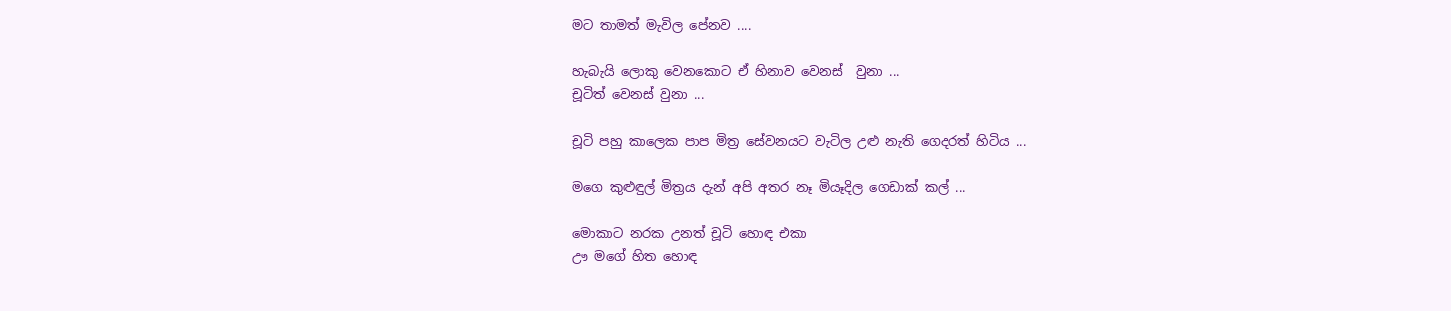මට තාමත් මැවිල පේනව ....

හැබැයි ලොකු වෙනකොට ඒ හිනාව වෙනස්  වුනා ...
චූටිත් වෙනස් වුනා ...

චූටි පහු කාලෙක පාප මිත්‍ර සේවනයට වැටිල උළු නැති ගෙදරත් හිටිය ...

මගෙ කුළුඳුල් මිත්‍රය දැන් අපි අතර නෑ මියෑදිල ගෙඩාක් කල් ...

මොකාට නරක උනත් චූටි හොඳ එකා
ඌ මගේ හිත හොඳ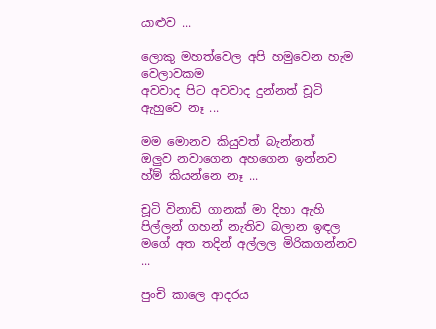යාළුව ...

ලොකු මහත්වෙල අපි හමුවෙන හැම වෙලාවකම
අවවාද පිට අවවාද දුන්නත් චූටි ඇහුවෙ නෑ ...

මම මොනව කියුවත් බැන්‍නත්
ඔලුව නවාගෙන අහගෙන ඉන්නව හ්ම් කියන්නෙ නෑ ...

චූටි විනාඩි ගානක් මා දිහා ඇහි පිල්ලන් ගහන් නැතිව බලාන ඉඳල
මගේ අත තදින් අල්ලල මිරිකගන්නව ...

පුංචි කාලෙ ආදරය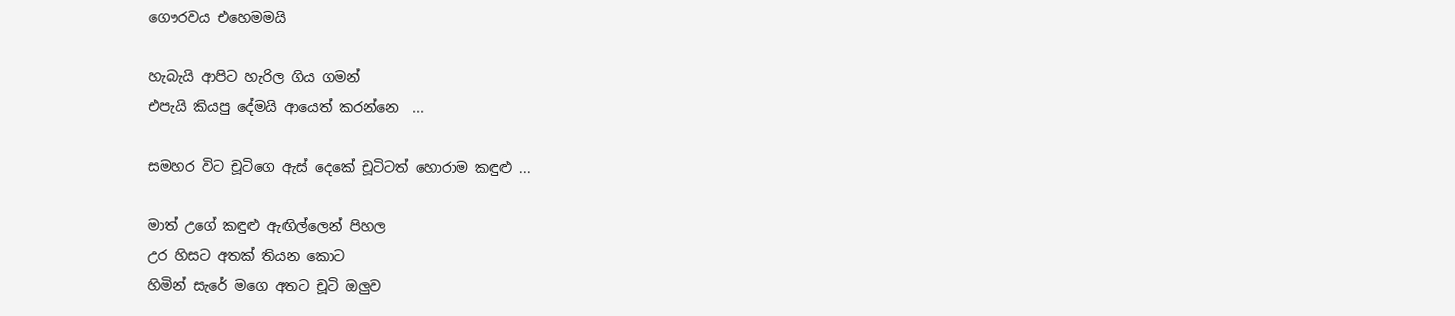ගෞරවය එහෙමමයි

හැබැයි ආපිට හැරිල ගිය ගමන්
එපැයි කියපු දේමයි ආයෙත් කරන්නෙ  ...

සමහර විට චූටිගෙ ඇස් දෙකේ චූටිටත් හොරාම කඳුළු ...

මාත් උගේ කඳුළු ඇඟිල්ලෙන් පිහල
උර හිසට අතක් තියන කොට
හිමින් සැරේ මගෙ අතට චූටි ඔලුව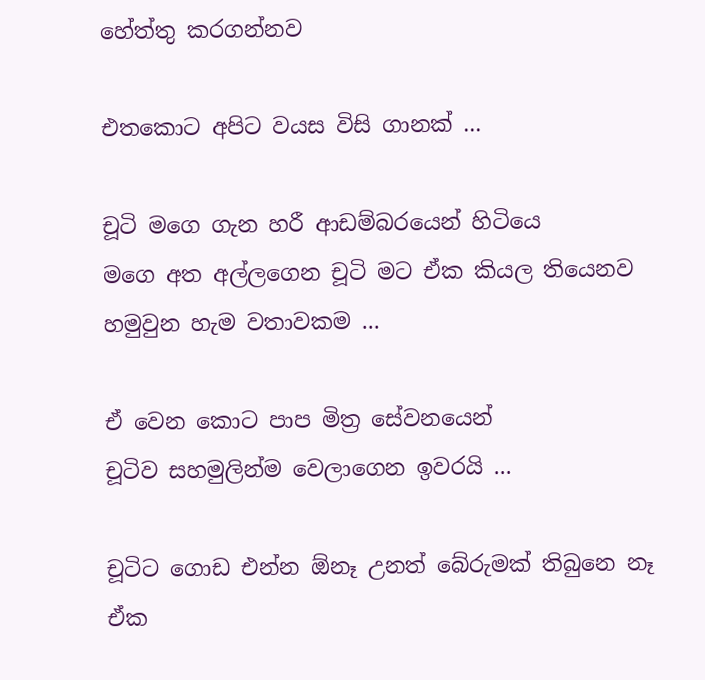හේත්තු කරගන්නව

එතකොට අපිට වයස විසි ගානක් ...

චූටි මගෙ ගැන හරී ආඩම්බරයෙන් හිටියෙ
මගෙ අත අල්ලගෙන චූටි මට ඒක කියල තියෙනව
හමුවුන හැම වතාවකම ...

ඒ වෙන කොට පාප මිත්‍ර සේවනයෙන්
චූටිව සහමුලින්ම වෙලාගෙන ඉවරයි ...

චූටිට ගොඩ එන්න ඕනෑ උනත් බේරුමක් තිබුනෙ නෑ
ඒක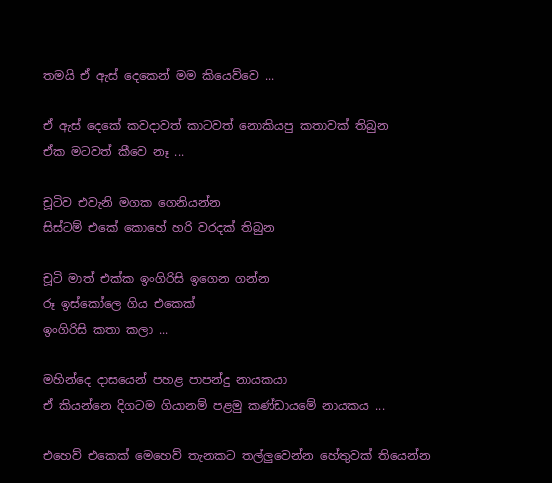තමයි ඒ ඇස් දෙකෙන් මම කියෙව්වෙ ...

ඒ ඇස් දෙකේ කවදාවත් කාටවත් නොකියපු කතාවක් තිබුන
ඒක මටවත් කීවෙ නෑ ...

චූටිව එවැනි මගක ගෙනියන්න
සිස්ටම් එකේ කොහේ හරි වරදක් තිබුන

චූටි මාත් එක්ක ඉංගිරිසි ඉගෙන ගන්න
රූ ඉස්කෝලෙ ගිය එකෙක්
ඉංගිරිසි කතා කලා ...

මහින්දෙ දාසයෙන් පහළ පාපන්දු නායකයා
ඒ කියන්නෙ දිගටම ගියානම් පළමු කණ්ඩායමේ නායකය ...

එහෙව් එකෙක් මෙහෙව් තැනකට තල්ලුවෙන්න හේතුවක් තියෙන්න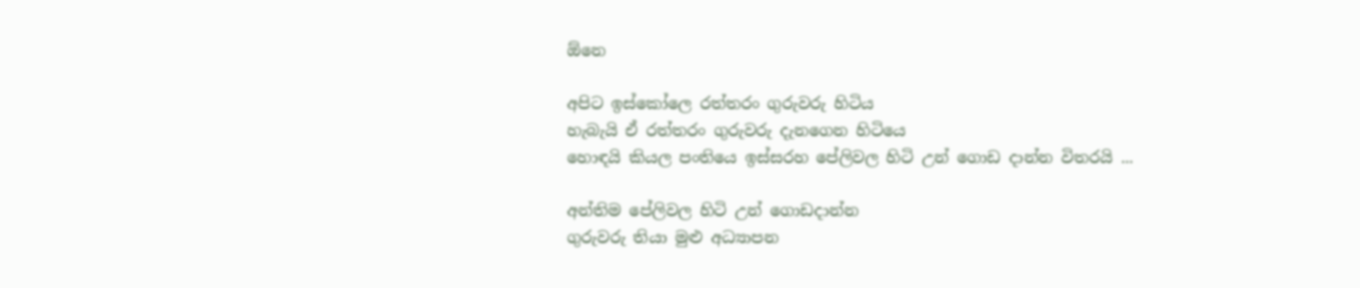ඕනෙ

අපිට ඉස්කෝලෙ රත්තරං ගුරුවරු හිටිය
හැබැයි ඒ රත්තරං ගුරුවරු දැනගෙන හිටියෙ
හොඳයි කියල පංතියෙ ඉස්සරහ පේලිවල හිටි උන් ගොඩ දාන්න විතරයි ...

අන්තිම පේ‍ලිවල හිටි උන් ගොඩදාන්න
ගුරුවරු තියා මුළු අධ්‍යාපන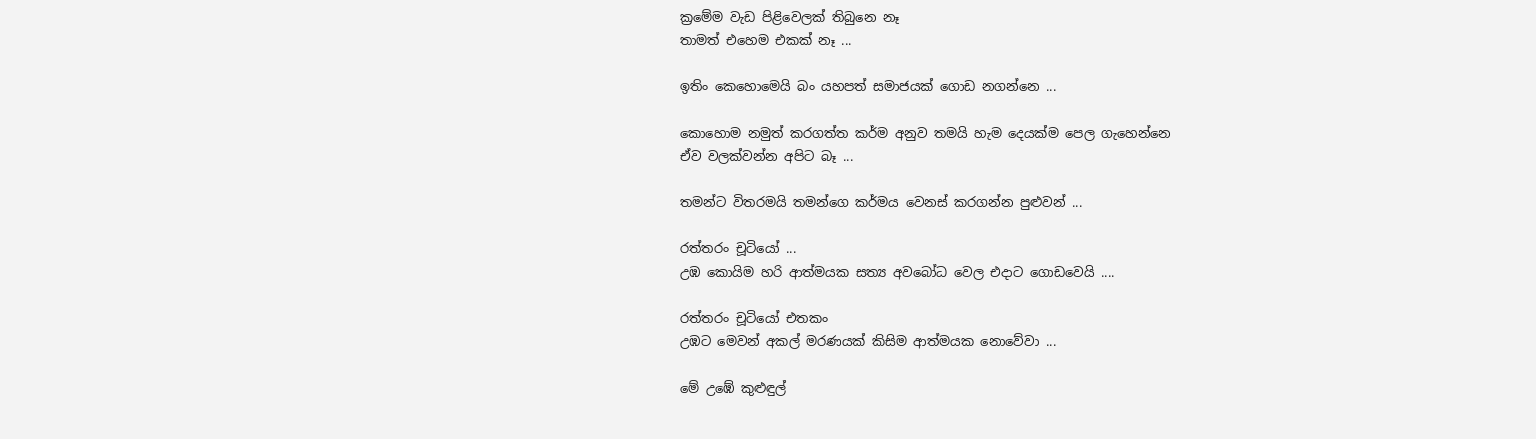ක්‍රමේම වැඩ පිළිවෙලක් තිබුනෙ නෑ
තාමත් එහෙම එකක් නෑ ...

ඉතිං කෙහොමෙයි බං යහපත් සමාජයක් ගොඩ නගන්නෙ ...

කොහොම නමුත් කරගත්ත කර්ම අනුව තමයි හැම දෙයක්‍ම පෙල ගැහෙන්නෙ
ඒව වලක්වන්න අපිට බෑ ...

තමන්ට විතරමයි තමන්ගෙ කර්මය වෙනස් කරගන්න පුළුවන් ...

රත්තරං චූටියෝ ...
උඹ කොයිම හරි ආත්මයක සත්‍ය අවබෝධ වෙල එදාට ගොඩවෙයි ....

රත්තරං චූටියෝ එතකං
උඹට මෙවන් අකල් මරණයක් කිසිම ආත්මයක නොවේවා ...

මේ උඹේ කුළුඳුල්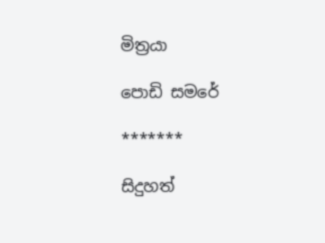මිත්‍රයා

පොඩි සමරේ

*******

සිදුහත්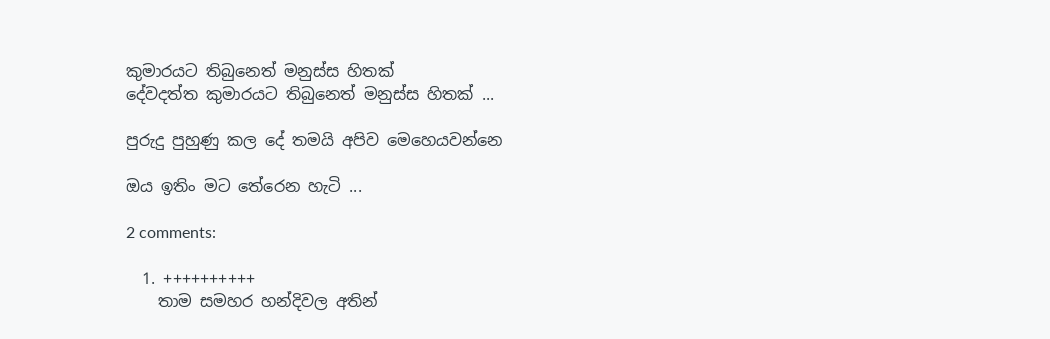කුමාරයට තිබුනෙත් මනුස්ස හිතක්
දේ‍වදත්ත කුමාරයට තිබුනෙත් මනුස්ස හිතක් ...

පුරුදු පුහුණු කල දේ තමයි අපිව මෙහෙයවන්නෙ

ඔය ඉතිං මට තේරෙන හැටි ...

2 comments:

  1. ++++++++++
    තාම සමහර හන්දිවල අතින්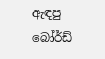ඇඳපු බෝර්ඩ්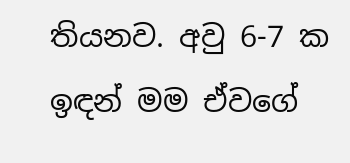තියනව. අවු 6-7 ක ඉඳන් මම ඒවගේ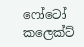ෆෝටෝ කලෙක්ට්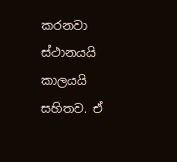කරනවා ස්ථානයයි කාලයයි සහිතව. ඒ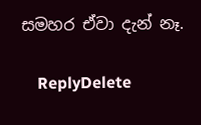සමහර ඒවා දැන් නෑ.

    ReplyDelete